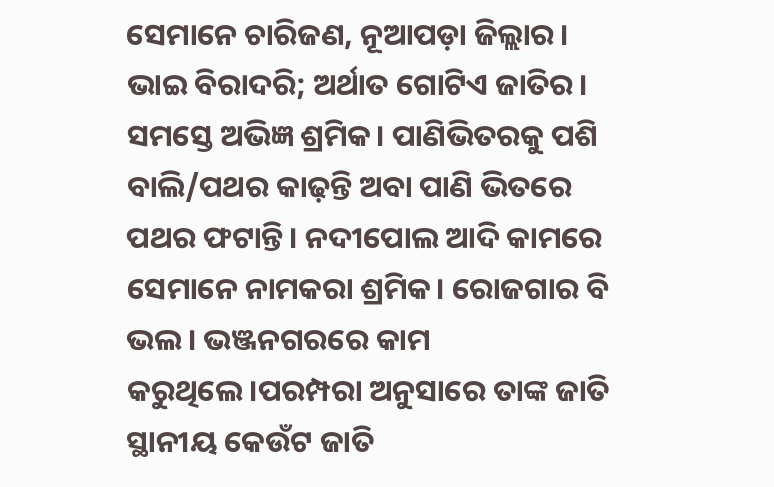ସେମାନେ ଚାରିଜଣ, ନୂଆପଡ଼ା ଜିଲ୍ଲାର। ଭାଇ ବିରାଦରି; ଅର୍ଥାତ ଗୋଟିଏ ଜାତିର। ସମସ୍ତେ ଅଭିଜ୍ଞ ଶ୍ରମିକ। ପାଣିଭିତରକୁ ପଶି ବାଲି/ପଥର କାଢ଼ନ୍ତି ଅବା ପାଣି ଭିତରେ ପଥର ଫଟାନ୍ତି। ନଦୀପୋଲ ଆଦି କାମରେ ସେମାନେ ନାମକରା ଶ୍ରମିକ। ରୋଜଗାର ବି ଭଲ। ଭଞ୍ଜନଗରରେ କାମ କରୁଥିଲେ।ପରମ୍ପରା ଅନୁସାରେ ତାଙ୍କ ଜାତି ସ୍ଥାନୀୟ କେଉଁଟ ଜାତି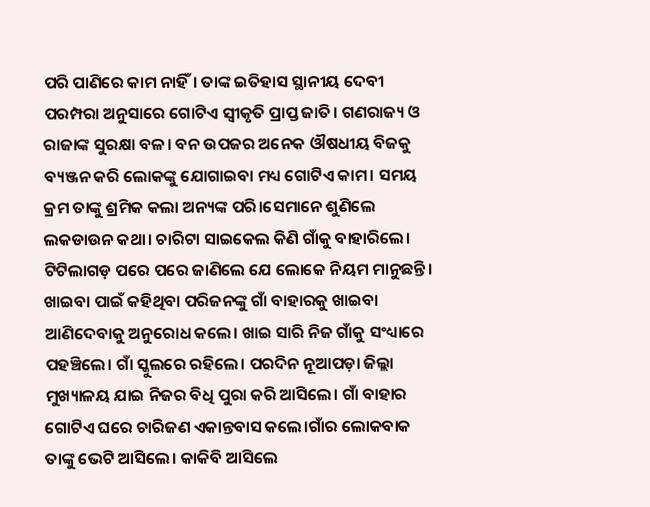ପରି ପାଣିରେ କାମ ନାହିଁ। ତାଙ୍କ ଇତିହାସ ସ୍ଥାନୀୟ ଦେବୀ ପରମ୍ପରା ଅନୁସାରେ ଗୋଟିଏ ସ୍ୱୀକୃତି ପ୍ରାପ୍ତ ଜାତି। ଗଣରାଜ୍ୟ ଓ ରାଜାଙ୍କ ସୁରକ୍ଷା ବଳ। ବନ ଉପଜର ଅନେକ ଔଷଧୀୟ ବିଜକୁ ବ୍ୟଞ୍ଜନ କରି ଲୋକଙ୍କୁ ଯୋଗାଇବା ମଧ୍ୟ ଗୋଟିଏ କାମ। ସମୟ କ୍ରମ ତାଙ୍କୁ ଶ୍ରମିକ କଲା ଅନ୍ୟଙ୍କ ପରି।ସେମାନେ ଶୁଣିଲେ ଲକଡାଉନ କଥା। ଚାରିଟା ସାଇକେଲ କିଣି ଗାଁକୁ ବାହାରିଲେ। ଟିଟିଲାଗଡ଼ ପରେ ପରେ ଜାଣିଲେ ଯେ ଲୋକେ ନିୟମ ମାନୁଛନ୍ତି। ଖାଇବା ପାଇଁ କହିଥିବା ପରିଜନଙ୍କୁ ଗାଁ ବାହାରକୁ ଖାଇବା ଆଣିଦେବାକୁ ଅନୁରୋଧ କଲେ। ଖାଇ ସାରି ନିଜ ଗାଁକୁ ସଂଧ୍ୟାରେ ପହଞ୍ଚିଲେ। ଗାଁ ସ୍କୁଲରେ ରହିଲେ। ପରଦିନ ନୂଆପଡ଼ା ଜିଲ୍ଲା ମୁଖ୍ୟାଳୟ ଯାଇ ନିଜର ବିଧି ପୁରା କରି ଆସିଲେ। ଗାଁ ବାହାର ଗୋଟିଏ ଘରେ ଚାରିଜଣ ଏକାନ୍ତବାସ କଲେ।ଗାଁର ଲୋକବାକ ତାଙ୍କୁ ଭେଟି ଆସିଲେ। କାକିବି ଆସିଲେ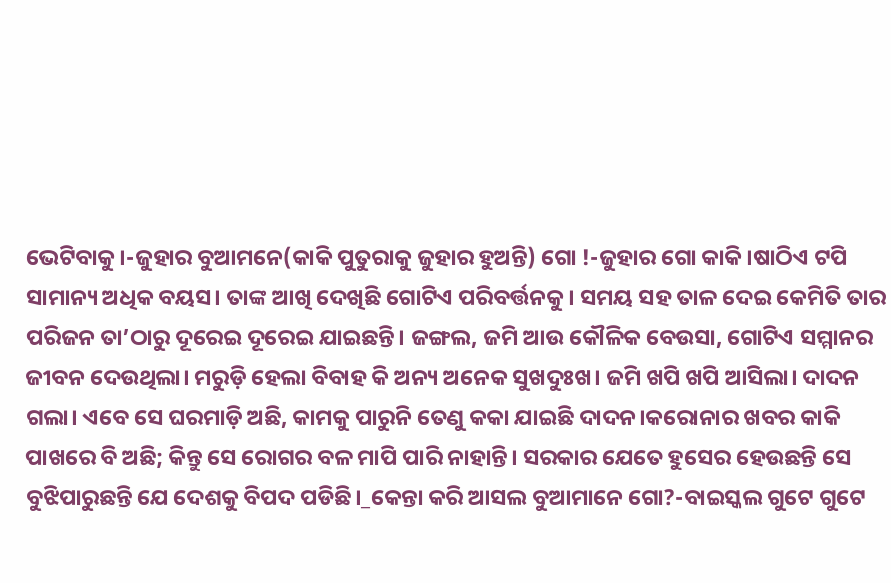ଭେଟିବାକୁ।-ଜୁହାର ବୁଆମନେ(କାକି ପୁତୁରାକୁ ଜୁହାର ହୁଅନ୍ତି) ଗୋ !-ଜୁହାର ଗୋ କାକି।ଷାଠିଏ ଟପି ସାମାନ୍ୟ ଅଧିକ ବୟସ। ତାଙ୍କ ଆଖି ଦେଖିଛି ଗୋଟିଏ ପରିବର୍ତ୍ତନକୁ। ସମୟ ସହ ତାଳ ଦେଇ କେମିତି ତାର ପରିଜନ ତା’ଠାରୁ ଦୂରେଇ ଦୂରେଇ ଯାଇଛନ୍ତି। ଜଙ୍ଗଲ, ଜମି ଆଉ କୌଳିକ ବେଉସା, ଗୋଟିଏ ସମ୍ମାନର ଜୀବନ ଦେଉଥିଲା। ମରୁଡ଼ି ହେଲା ବିବାହ କି ଅନ୍ୟ ଅନେକ ସୁଖଦୁଃଖ। ଜମି ଖପି ଖପି ଆସିଲା। ଦାଦନ ଗଲା। ଏବେ ସେ ଘରମାଡ଼ି ଅଛି, କାମକୁ ପାରୁନି ତେଣୁ କକା ଯାଇଛି ଦାଦନ।କରୋନାର ଖବର କାକି ପାଖରେ ବି ଅଛି; କିନ୍ତୁ ସେ ରୋଗର ବଳ ମାପି ପାରି ନାହାନ୍ତି। ସରକାର ଯେତେ ହୁସେର ହେଉଛନ୍ତି ସେ ବୁଝିପାରୁଛନ୍ତି ଯେ ଦେଶକୁ ବିପଦ ପଡିଛି।_କେନ୍ତା କରି ଆସଲ ବୁଆମାନେ ଗୋ?-ବାଇସ୍କଲ ଗୁଟେ ଗୁଟେ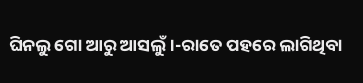ଘିନଲୁ ଗୋ ଆରୁ ଆସଲୁଁ।-ରାତେ ପହରେ ଲାଗିଥିବା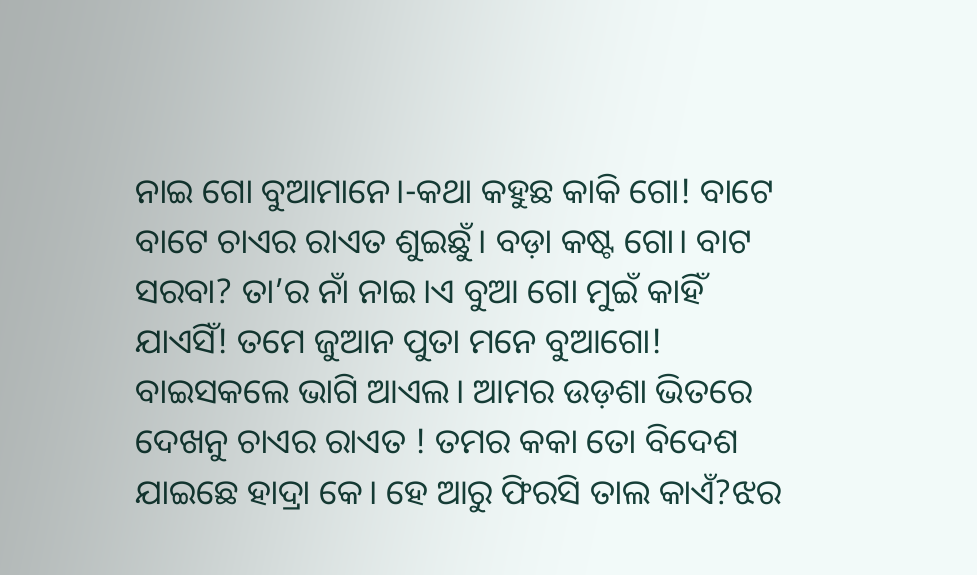ନାଇ ଗୋ ବୁଆମାନେ।-କଥା କହୁଛ କାକି ଗୋ! ବାଟେ ବାଟେ ଚାଏର ରାଏତ ଶୁଇଛୁଁ। ବଡ଼ା କଷ୍ଟ ଗୋ। ବାଟ ସରବା? ତା’ର ନାଁ ନାଇ।ଏ ବୁଆ ଗୋ ମୁଇଁ କାହିଁ ଯାଏସିଁ! ତମେ ଜୁଆନ ପୁତା ମନେ ବୁଆଗୋ! ବାଇସକଲେ ଭାଗି ଆଏଲ। ଆମର ଉଡ଼ଶା ଭିତରେ ଦେଖନୁ ଚାଏର ରାଏତ ! ତମର କକା ତୋ ବିଦେଶ ଯାଇଛେ ହାଦ୍ରା କେ। ହେ ଆରୁ ଫିରସି ତାଲ କାଏଁ?ଝର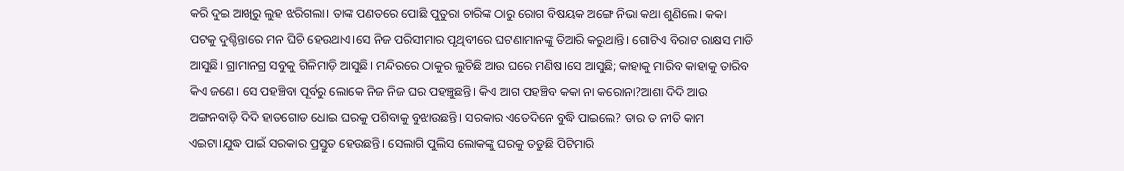କରି ଦୁଇ ଆଖିରୁ ଲୁହ ଝରିଗଲା। ତାଙ୍କ ପଣତରେ ପୋଛି ପୁତୁରା ଚାରିଙ୍କ ଠାରୁ ରୋଗ ବିଷୟକ ଅଙ୍ଗେ ନିଭା କଥା ଶୁଣିଲେ। କକା ପଟକୁ ଦୁଶ୍ଚିନ୍ତାରେ ମନ ଘିଚି ହେଉଥାଏ।ସେ ନିଜ ପରିସୀମାର ପୃଥିବୀରେ ଘଟଣାମାନଙ୍କୁ ତିଆରି କରୁଥାନ୍ତି। ଗୋଟିଏ ବିରାଟ ରାକ୍ଷସ ମାଡି ଆସୁଛି। ଗ୍ରାମାନଗ୍ର ସବୁକୁ ଗିଳିମାଡ଼ି ଆସୁଛି। ମନ୍ଦିରରେ ଠାକୁର ଲୁଚିଛି ଆଉ ଘରେ ମଣିଷ।ସେ ଆସୁଛି; କାହାକୁ ମାରିବ କାହାକୁ ତାରିବ କିଏ ଜଣେ। ସେ ପହଞ୍ଚିବା ପୂର୍ବରୁ ଲୋକେ ନିଜ ନିଜ ଘର ପହଞ୍ଚୁଛନ୍ତି। କିଏ ଆଗ ପହଞ୍ଚିବ କକା ନା କରୋନା?ଆଶା ଦିଦି ଆଉ ଅଙ୍ଗନବାଡ଼ି ଦିଦି ହାତଗୋଡ ଧୋଇ ଘରକୁ ପଶିବାକୁ ବୁଝାଉଛନ୍ତି। ସରକାର ଏତେଦିନେ ବୁଦ୍ଧି ପାଇଲେ? ତାର ତ ନୀତି କାମ ଏଇଟା।ଯୁଦ୍ଧ ପାଇଁ ସରକାର ପ୍ରସ୍ତୁତ ହେଉଛନ୍ତି। ସେଲାଗି ପୁଲିସ ଲୋକଙ୍କୁ ଘରକୁ ତଡୁଛି ପିଟିମାରି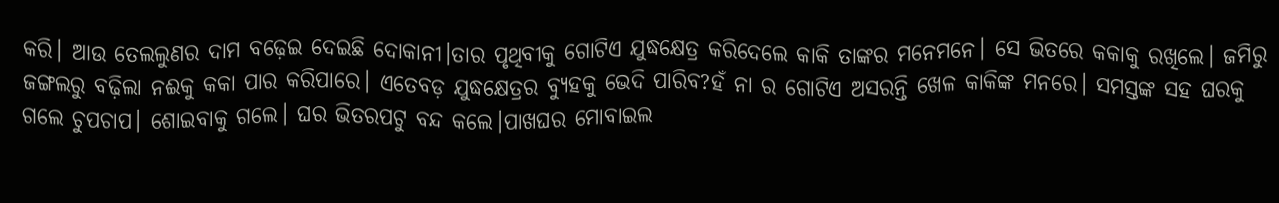କରି। ଆଉ ତେଲଲୁଣର ଦାମ ବଢ଼େଇ ଦେଇଛି ଦୋକାନୀ।ତାର ପୃଥିବୀକୁ ଗୋଟିଏ ଯୁଦ୍ଧକ୍ଷେତ୍ର କରିଦେଲେ କାକି ତାଙ୍କର ମନେମନେ। ସେ ଭିତରେ କକାକୁ ରଖିଲେ। ଜମିରୁ ଜଙ୍ଗଲରୁ ବଢ଼ିଲା ନଈକୁ କକା ପାର କରିପାରେ। ଏତେବଡ଼ ଯୁଦ୍ଧକ୍ଷେତ୍ରର ବ୍ୟୁହକୁ ଭେଦି ପାରିବ?ହଁ ନା ର ଗୋଟିଏ ଅସରନ୍ତି ଖେଳ କାକିଙ୍କ ମନରେ। ସମସ୍ତଙ୍କ ସହ ଘରକୁ ଗଲେ ଚୁପଚାପ। ଶୋଇବାକୁ ଗଲେ। ଘର ଭିତରପଟୁ ବନ୍ଦ କଲେ।ପାଖଘର ମୋବାଇଲ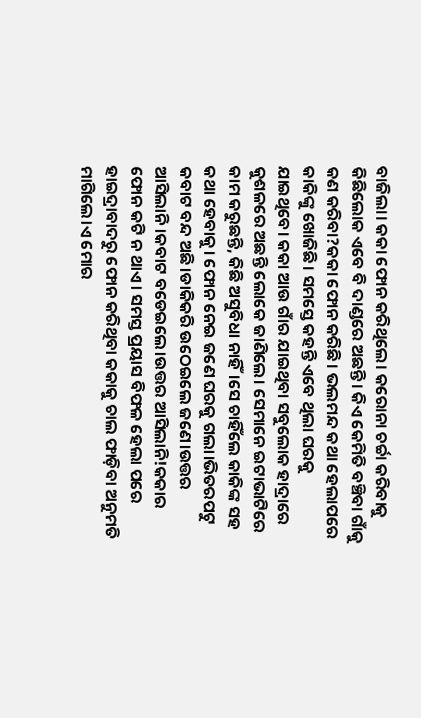ବାଜିଲା। କକା ଫୋନ କରିଥିଲେ। କରୋନା ଚର୍ଚ୍ଚା କରିବାକୁ କିଛିଲୋକ ଏବେ ବି ଦାଣ୍ଡରେ ଅଛନ୍ତି। କିଏ କେମିତି ବଞ୍ଚିବା ଗାଁକୁ କଣ କରିବା?କକା ଫୋନ କରିଛି। ଭଲମନ୍ଦ କଥା ହେଲାପରେ କାକିଙ୍କୁ ଖୋଜିଛି। ସମସ୍ତେ କହନ୍ତି ଏବେ ଥିଲା ଘରକୁ ଯାଇଥିବେ। କକା ଆଉ ଗାଁର ଯାଇଥିବା ସବୁଲୋକ ହାଦ୍ରାରେ କୁଶଳରେ ଅଛନ୍ତି ଲୋକେ ଜାଣିଲେ। ସେମାନେ ଇଟାଭାଟିରେ କାମ କରୁଛନ୍ତି, କିଛି ଅସୁବିଧା ନାହିଁ।ସେ ଚାହିଁଲେ କାକିଙ୍କ ସହ କଥା ହେବାକୁ। ଫୋନ ନେଇ ଜଣେ ଘରକୁ ଗଲା।ଭିତରପଟୁ କବାଟ ବନ୍ଦ ଅଛି।ଡାକିକରି ଉଠେଇଲେ ଜଣେ।ଉତ୍ତର ଆସିଲାନି।କବାଟ ବଡେଇଲେ।ଉତ୍ତର ଆସିଲାନି!କକାର ଫୋନ କଟି ନ ଥାଏ। ସମସ୍ତ ପ୍ରୟାସ ବିଫଳ ହେଲା ପରେ ହାଇଦ୍ରାବାଦରୁ ଫୋନ କରିଥିବା କକାକୁ ଚାଲ ଫାଡ଼ିବା ଅନୁମତି ମାଗିଲେ।ଏ ମୋର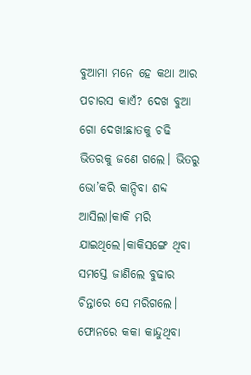ବୁଆମା ମନେ ହେ କଥା ଆର ପଚାରସ କାଏଁ? ଦେଖ ବୁଆ ଗୋ ଦେଖ!ଛାତକୁ ଚଢି ଭିତରକୁ ଜଣେ ଗଲେ। ଭିତରୁ ଭୋ’କରି କାନ୍ଦିବା ଶବ୍ଦ ଆସିଲା।କାକି ମରି ଯାଇଥିଲେ।କାକିସଙ୍ଗେ ଥିବା ସମସ୍ତେ ଜାଣିଲେ ବୁଢାର ଚିନ୍ତାରେ ସେ ମରିଗଲେ। ଫୋନରେ କକା କାନ୍ଦୁଥିବା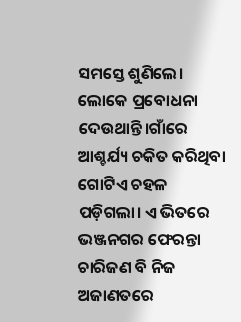ସମସ୍ତେ ଶୁଣିଲେ। ଲୋକେ ପ୍ରବୋଧନା ଦେଉଥାନ୍ତି।ଗାଁରେ ଆଶ୍ଚର୍ଯ୍ୟ ଚକିତ କରିଥିବା ଗୋଟିଏ ଚହଳ ପଡ଼ିଗଲା। ଏ ଭିତରେ ଭଞ୍ଜନଗର ଫେରନ୍ତା ଚାରିଜଣ ବି ନିଜ ଅଜାଣତରେ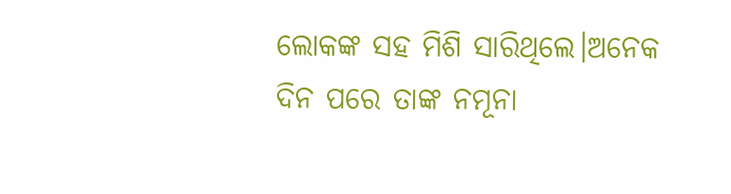ଲୋକଙ୍କ ସହ ମିଶି ସାରିଥିଲେ।ଅନେକ ଦିନ ପରେ ତାଙ୍କ ନମୂନା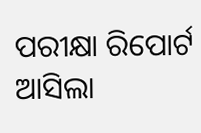ପରୀକ୍ଷା ରିପୋର୍ଟ ଆସିଲା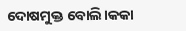ଦୋଷମୁକ୍ତ ବୋଲି।କକା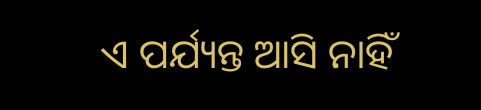ଏ ପର୍ଯ୍ୟନ୍ତ ଆସି ନାହିଁ